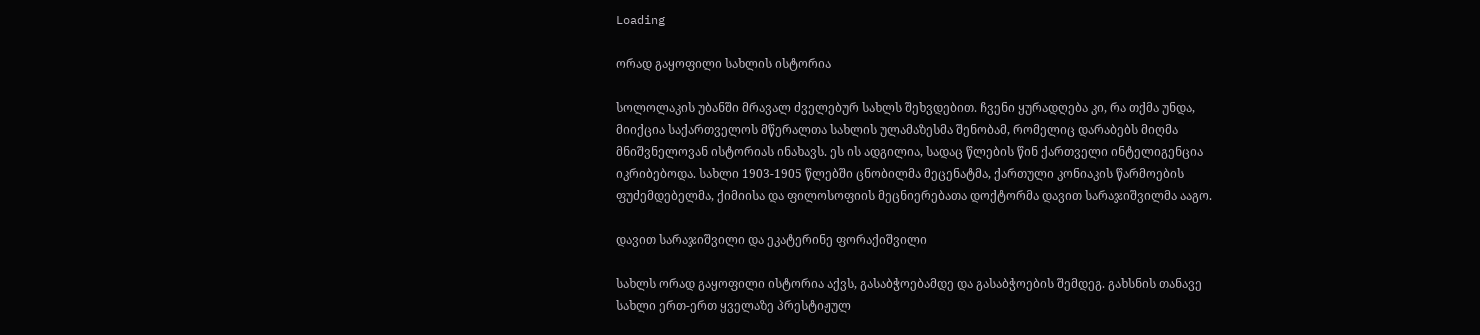Loading

ორად გაყოფილი სახლის ისტორია

სოლოლაკის უბანში მრავალ ძველებურ სახლს შეხვდებით. ჩვენი ყურადღება კი, რა თქმა უნდა, მიიქცია საქართველოს მწერალთა სახლის ულამაზესმა შენობამ, რომელიც დარაბებს მიღმა მნიშვნელოვან ისტორიას ინახავს. ეს ის ადგილია, სადაც წლების წინ ქართველი ინტელიგენცია იკრიბებოდა. სახლი 1903-1905 წლებში ცნობილმა მეცენატმა, ქართული კონიაკის წარმოების ფუძემდებელმა, ქიმიისა და ფილოსოფიის მეცნიერებათა დოქტორმა დავით სარაჯიშვილმა ააგო.

დავით სარაჯიშვილი და ეკატერინე ფორაქიშვილი

სახლს ორად გაყოფილი ისტორია აქვს, გასაბჭოებამდე და გასაბჭოების შემდეგ. გახსნის თანავე სახლი ერთ-ერთ ყველაზე პრესტიჟულ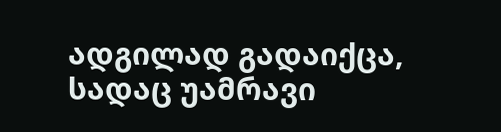ადგილად გადაიქცა, სადაც უამრავი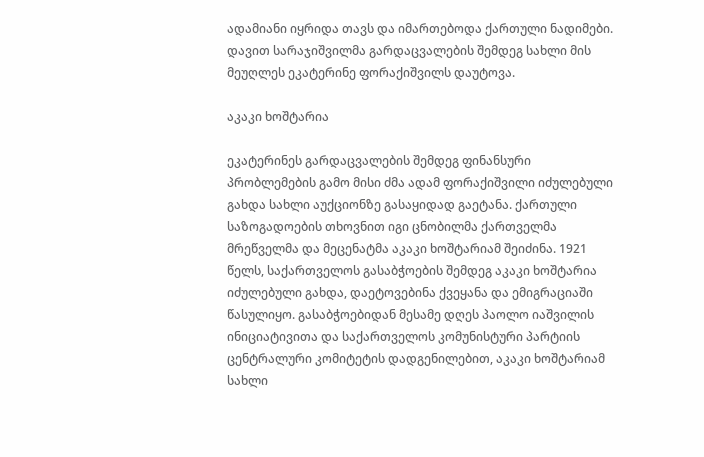ადამიანი იყრიდა თავს და იმართებოდა ქართული ნადიმები. დავით სარაჯიშვილმა გარდაცვალების შემდეგ სახლი მის მეუღლეს ეკატერინე ფორაქიშვილს დაუტოვა.

აკაკი ხოშტარია

ეკატერინეს გარდაცვალების შემდეგ ფინანსური პრობლემების გამო მისი ძმა ადამ ფორაქიშვილი იძულებული გახდა სახლი აუქციონზე გასაყიდად გაეტანა. ქართული საზოგადოების თხოვნით იგი ცნობილმა ქართველმა მრეწველმა და მეცენატმა აკაკი ხოშტარიამ შეიძინა. 1921 წელს, საქართველოს გასაბჭოების შემდეგ აკაკი ხოშტარია იძულებული გახდა, დაეტოვებინა ქვეყანა და ემიგრაციაში წასულიყო. გასაბჭოებიდან მესამე დღეს პაოლო იაშვილის ინიციატივითა და საქართველოს კომუნისტური პარტიის ცენტრალური კომიტეტის დადგენილებით, აკაკი ხოშტარიამ სახლი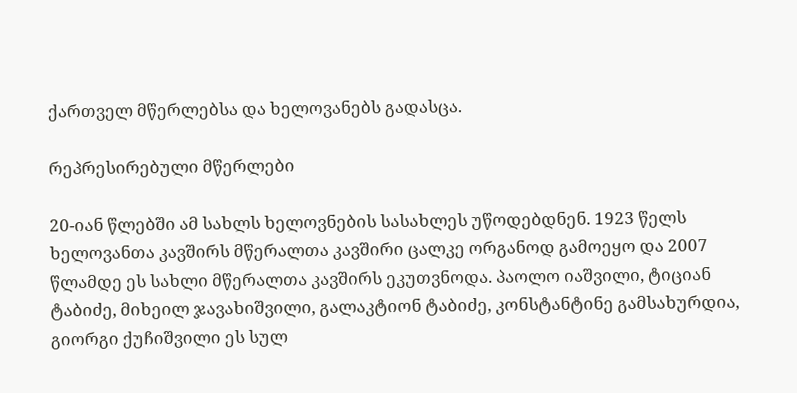ქართველ მწერლებსა და ხელოვანებს გადასცა.

რეპრესირებული მწერლები

20-იან წლებში ამ სახლს ხელოვნების სასახლეს უწოდებდნენ. 1923 წელს ხელოვანთა კავშირს მწერალთა კავშირი ცალკე ორგანოდ გამოეყო და 2007 წლამდე ეს სახლი მწერალთა კავშირს ეკუთვნოდა. პაოლო იაშვილი, ტიციან ტაბიძე, მიხეილ ჯავახიშვილი, გალაკტიონ ტაბიძე, კონსტანტინე გამსახურდია, გიორგი ქუჩიშვილი ეს სულ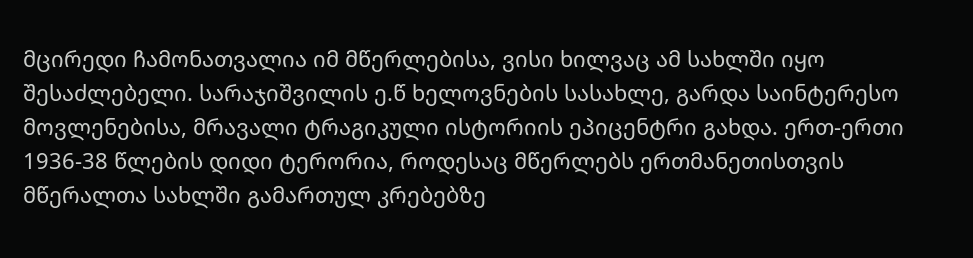მცირედი ჩამონათვალია იმ მწერლებისა, ვისი ხილვაც ამ სახლში იყო შესაძლებელი. სარაჯიშვილის ე.წ ხელოვნების სასახლე, გარდა საინტერესო მოვლენებისა, მრავალი ტრაგიკული ისტორიის ეპიცენტრი გახდა. ერთ-ერთი 1936-38 წლების დიდი ტერორია, როდესაც მწერლებს ერთმანეთისთვის მწერალთა სახლში გამართულ კრებებზე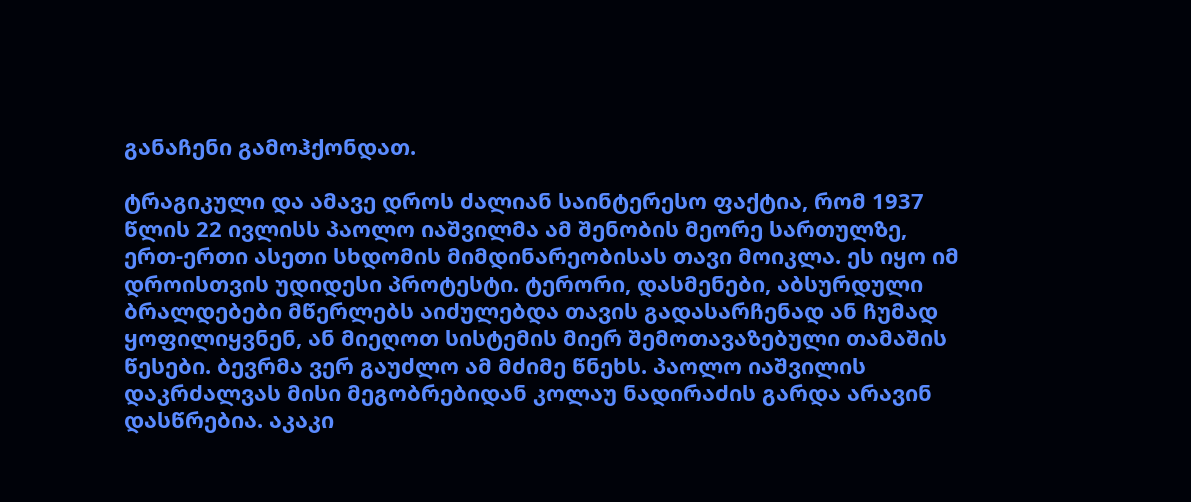განაჩენი გამოჰქონდათ.

ტრაგიკული და ამავე დროს ძალიან საინტერესო ფაქტია, რომ 1937 წლის 22 ივლისს პაოლო იაშვილმა ამ შენობის მეორე სართულზე, ერთ-ერთი ასეთი სხდომის მიმდინარეობისას თავი მოიკლა. ეს იყო იმ დროისთვის უდიდესი პროტესტი. ტერორი, დასმენები, აბსურდული ბრალდებები მწერლებს აიძულებდა თავის გადასარჩენად ან ჩუმად ყოფილიყვნენ, ან მიეღოთ სისტემის მიერ შემოთავაზებული თამაშის წესები. ბევრმა ვერ გაუძლო ამ მძიმე წნეხს. პაოლო იაშვილის დაკრძალვას მისი მეგობრებიდან კოლაუ ნადირაძის გარდა არავინ დასწრებია. აკაკი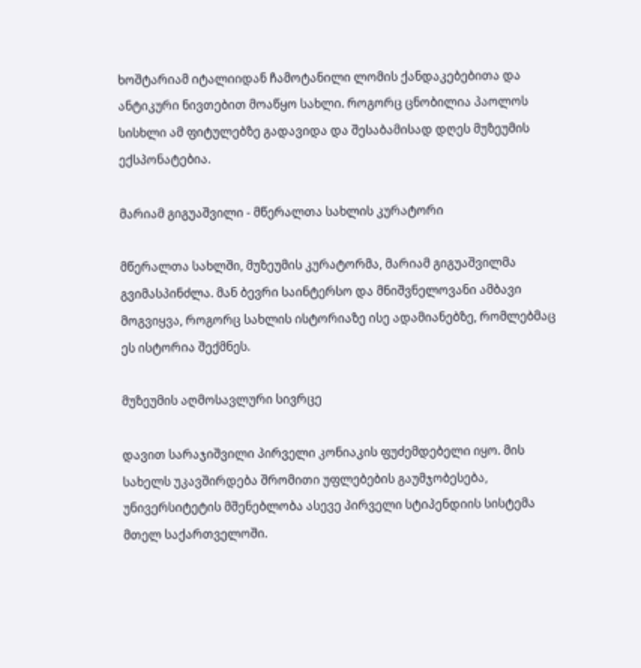ხოშტარიამ იტალიიდან ჩამოტანილი ლომის ქანდაკებებითა და ანტიკური ნივთებით მოაწყო სახლი. როგორც ცნობილია პაოლოს სისხლი ამ ფიტულებზე გადავიდა და შესაბამისად დღეს მუზეუმის ექსპონატებია.

მარიამ გიგუაშვილი - მწერალთა სახლის კურატორი

მწერალთა სახლში, მუზეუმის კურატორმა, მარიამ გიგუაშვილმა გვიმასპინძლა. მან ბევრი საინტერსო და მნიშვნელოვანი ამბავი მოგვიყვა, როგორც სახლის ისტორიაზე ისე ადამიანებზე, რომლებმაც ეს ისტორია შექმნეს.

მუზეუმის აღმოსავლური სივრცე

დავით სარაჯიშვილი პირველი კონიაკის ფუძემდებელი იყო. მის სახელს უკავშირდება შრომითი უფლებების გაუმჯობესება, უნივერსიტეტის მშენებლობა ასევე პირველი სტიპენდიის სისტემა მთელ საქართველოში.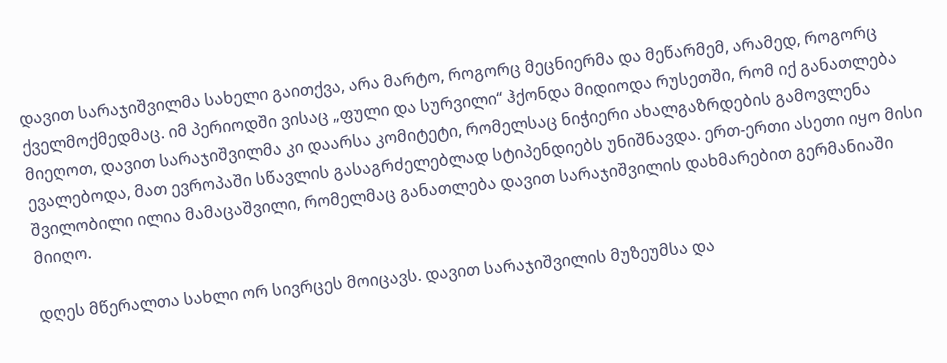დავით სარაჯიშვილმა სახელი გაითქვა, არა მარტო, როგორც მეცნიერმა და მეწარმემ, არამედ, როგორც ქველმოქმედმაც. იმ პერიოდში ვისაც „ფული და სურვილი“ ჰქონდა მიდიოდა რუსეთში, რომ იქ განათლება მიეღოთ, დავით სარაჯიშვილმა კი დაარსა კომიტეტი, რომელსაც ნიჭიერი ახალგაზრდების გამოვლენა ევალებოდა, მათ ევროპაში სწავლის გასაგრძელებლად სტიპენდიებს უნიშნავდა. ერთ-ერთი ასეთი იყო მისი შვილობილი ილია მამაცაშვილი, რომელმაც განათლება დავით სარაჯიშვილის დახმარებით გერმანიაში მიიღო.

დღეს მწერალთა სახლი ორ სივრცეს მოიცავს. დავით სარაჯიშვილის მუზეუმსა და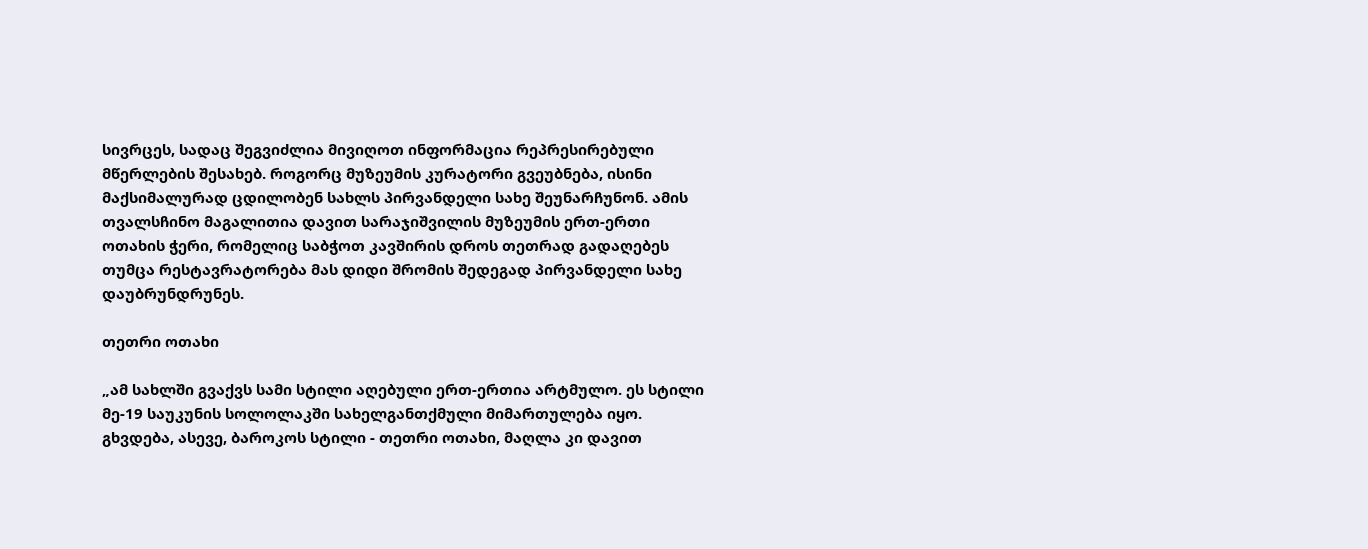სივრცეს, სადაც შეგვიძლია მივიღოთ ინფორმაცია რეპრესირებული მწერლების შესახებ. როგორც მუზეუმის კურატორი გვეუბნება, ისინი მაქსიმალურად ცდილობენ სახლს პირვანდელი სახე შეუნარჩუნონ. ამის თვალსჩინო მაგალითია დავით სარაჯიშვილის მუზეუმის ერთ-ერთი ოთახის ჭერი, რომელიც საბჭოთ კავშირის დროს თეთრად გადაღებეს თუმცა რესტავრატორება მას დიდი შრომის შედეგად პირვანდელი სახე დაუბრუნდრუნეს.

თეთრი ოთახი

„ამ სახლში გვაქვს სამი სტილი აღებული ერთ-ერთია არტმულო. ეს სტილი მე-19 საუკუნის სოლოლაკში სახელგანთქმული მიმართულება იყო. გხვდება, ასევე, ბაროკოს სტილი - თეთრი ოთახი, მაღლა კი დავით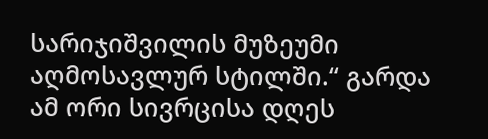სარიჯიშვილის მუზეუმი აღმოსავლურ სტილში.“ გარდა ამ ორი სივრცისა დღეს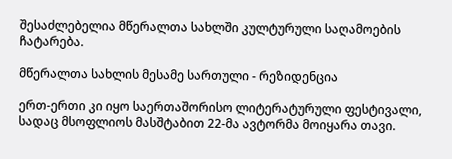შესაძლებელია მწერალთა სახლში კულტურული საღამოების ჩატარება.

მწერალთა სახლის მესამე სართული - რეზიდენცია

ერთ-ერთი კი იყო საერთაშორისო ლიტერატურული ფესტივალი, სადაც მსოფლიოს მასშტაბით 22-მა ავტორმა მოიყარა თავი.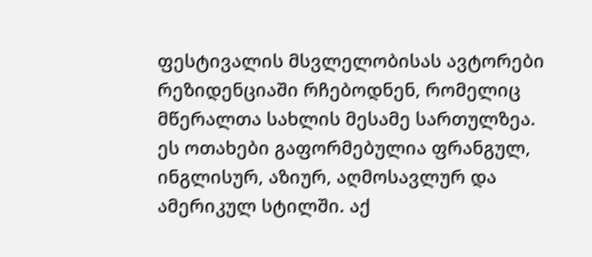ფესტივალის მსვლელობისას ავტორები რეზიდენციაში რჩებოდნენ, რომელიც მწერალთა სახლის მესამე სართულზეა. ეს ოთახები გაფორმებულია ფრანგულ, ინგლისურ, აზიურ, აღმოსავლურ და ამერიკულ სტილში. აქ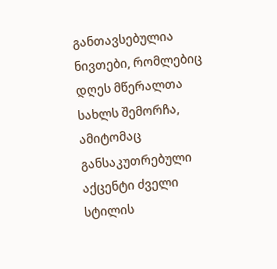განთავსებულია ნივთები, რომლებიც დღეს მწერალთა სახლს შემორჩა, ამიტომაც განსაკუთრებული აქცენტი ძველი სტილის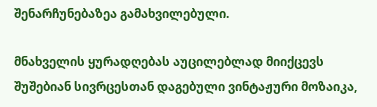შენარჩუნებაზეა გამახვილებული.

მნახველის ყურადღებას აუცილებლად მიიქცევს შუშებიან სივრცესთან დაგებული ვინტაჟური მოზაიკა,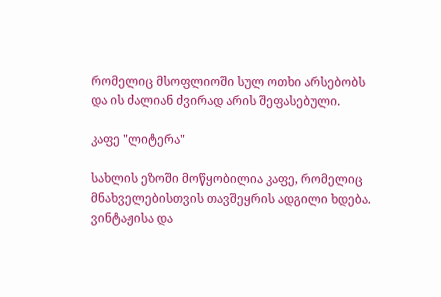რომელიც მსოფლიოში სულ ოთხი არსებობს და ის ძალიან ძვირად არის შეფასებული.

კაფე "ლიტერა"

სახლის ეზოში მოწყობილია კაფე, რომელიც მნახველებისთვის თავშეყრის ადგილი ხდება. ვინტაჟისა და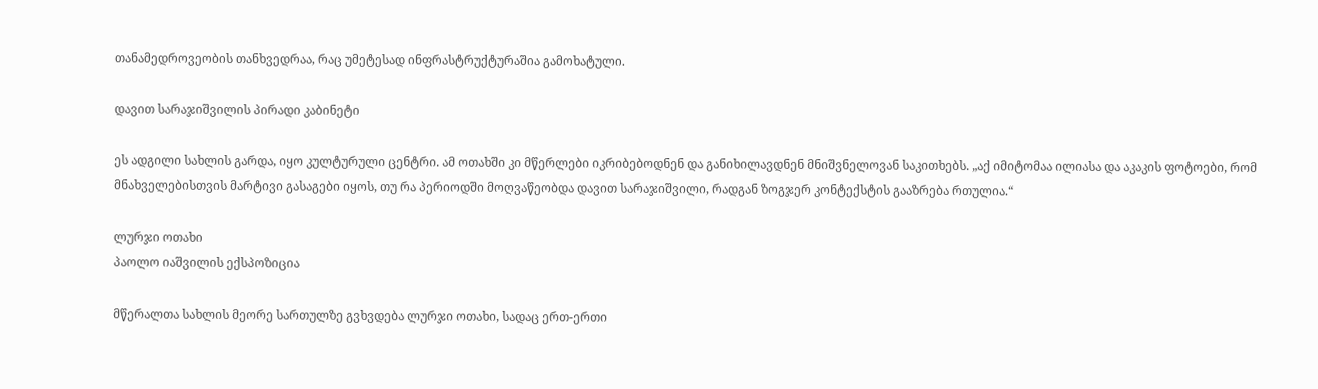თანამედროვეობის თანხვედრაა, რაც უმეტესად ინფრასტრუქტურაშია გამოხატული.

დავით სარაჯიშვილის პირადი კაბინეტი

ეს ადგილი სახლის გარდა, იყო კულტურული ცენტრი. ამ ოთახში კი მწერლები იკრიბებოდნენ და განიხილავდნენ მნიშვნელოვან საკითხებს. „აქ იმიტომაა ილიასა და აკაკის ფოტოები, რომ მნახველებისთვის მარტივი გასაგები იყოს, თუ რა პერიოდში მოღვაწეობდა დავით სარაჯიშვილი, რადგან ზოგჯერ კონტექსტის გააზრება რთულია.“

ლურჯი ოთახი
პაოლო იაშვილის ექსპოზიცია

მწერალთა სახლის მეორე სართულზე გვხვდება ლურჯი ოთახი, სადაც ერთ-ერთი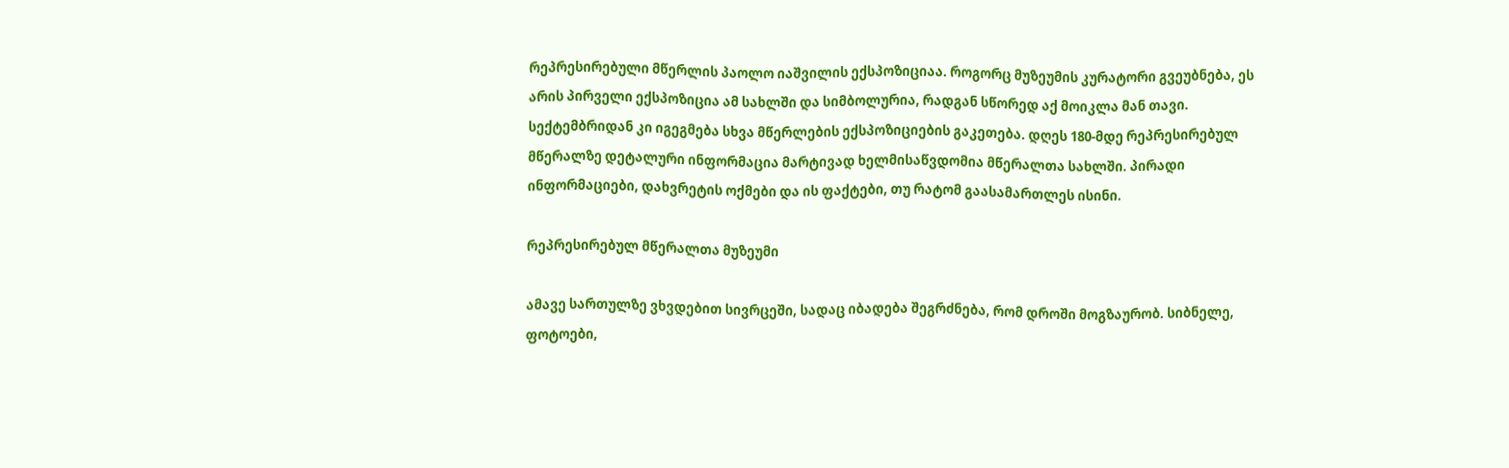რეპრესირებული მწერლის პაოლო იაშვილის ექსპოზიციაა. როგორც მუზეუმის კურატორი გვეუბნება, ეს არის პირველი ექსპოზიცია ამ სახლში და სიმბოლურია, რადგან სწორედ აქ მოიკლა მან თავი. სექტემბრიდან კი იგეგმება სხვა მწერლების ექსპოზიციების გაკეთება. დღეს 180-მდე რეპრესირებულ მწერალზე დეტალური ინფორმაცია მარტივად ხელმისაწვდომია მწერალთა სახლში. პირადი ინფორმაციები, დახვრეტის ოქმები და ის ფაქტები, თუ რატომ გაასამართლეს ისინი.

რეპრესირებულ მწერალთა მუზეუმი

ამავე სართულზე ვხვდებით სივრცეში, სადაც იბადება შეგრძნება, რომ დროში მოგზაურობ. სიბნელე, ფოტოები,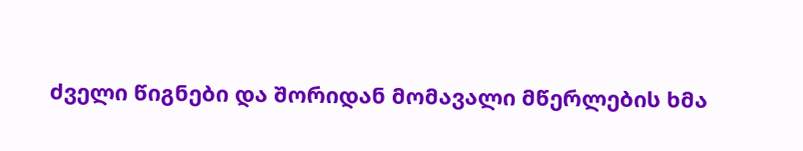ძველი წიგნები და შორიდან მომავალი მწერლების ხმა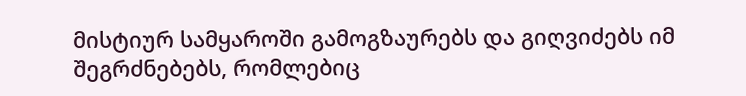მისტიურ სამყაროში გამოგზაურებს და გიღვიძებს იმ შეგრძნებებს, რომლებიც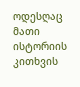ოდესღაც მათი ისტორიის კითხვის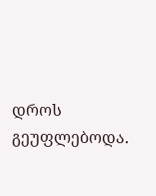დროს გეუფლებოდა.